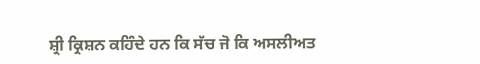ਸ਼੍ਰੀ ਕ੍ਰਿਸ਼ਨ ਕਹਿੰਦੇ ਹਨ ਕਿ ਸੱਚ ਜੋ ਕਿ ਅਸਲੀਅਤ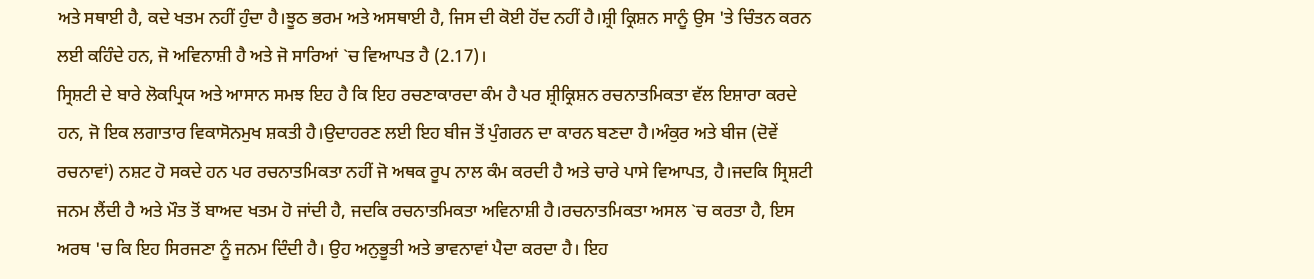ਅਤੇ ਸਥਾਈ ਹੈ, ਕਦੇ ਖਤਮ ਨਹੀਂ ਹੁੰਦਾ ਹੈ।ਝੂਠ ਭਰਮ ਅਤੇ ਅਸਥਾਈ ਹੈ, ਜਿਸ ਦੀ ਕੋਈ ਹੋਂਦ ਨਹੀਂ ਹੈ।ਸ਼੍ਰੀ ਕ੍ਰਿਸ਼ਨ ਸਾਨੂੰ ਉਸ 'ਤੇ ਚਿੰਤਨ ਕਰਨ ਲਈ ਕਹਿੰਦੇ ਹਨ, ਜੋ ਅਵਿਨਾਸ਼ੀ ਹੈ ਅਤੇ ਜੋ ਸਾਰਿਆਂ `ਚ ਵਿਆਪਤ ਹੈ (2.17)।
ਸ੍ਰਿਸ਼ਟੀ ਦੇ ਬਾਰੇ ਲੋਕਪ੍ਰਿਯ ਅਤੇ ਆਸਾਨ ਸਮਝ ਇਹ ਹੈ ਕਿ ਇਹ ਰਚਣਾਕਾਰਦਾ ਕੰਮ ਹੈ ਪਰ ਸ਼੍ਰੀਕ੍ਰਿਸ਼ਨ ਰਚਨਾਤਮਿਕਤਾ ਵੱਲ ਇਸ਼ਾਰਾ ਕਰਦੇ ਹਨ, ਜੋ ਇਕ ਲਗਾਤਾਰ ਵਿਕਾਸੋਨਮੁਖ ਸ਼ਕਤੀ ਹੈ।ਉਦਾਹਰਣ ਲਈ ਇਹ ਬੀਜ ਤੋਂ ਪੁੰਗਰਨ ਦਾ ਕਾਰਨ ਬਣਦਾ ਹੈ।ਅੰਕੁਰ ਅਤੇ ਬੀਜ (ਦੋਵੇਂ ਰਚਨਾਵਾਂ) ਨਸ਼ਟ ਹੋ ਸਕਦੇ ਹਨ ਪਰ ਰਚਨਾਤਮਿਕਤਾ ਨਹੀਂ ਜੋ ਅਥਕ ਰੂਪ ਨਾਲ ਕੰਮ ਕਰਦੀ ਹੈ ਅਤੇ ਚਾਰੇ ਪਾਸੇ ਵਿਆਪਤ, ਹੈ।ਜਦਕਿ ਸ੍ਰਿਸ਼ਟੀ ਜਨਮ ਲੈਂਦੀ ਹੈ ਅਤੇ ਮੌਤ ਤੋਂ ਬਾਅਦ ਖਤਮ ਹੋ ਜਾਂਦੀ ਹੈ, ਜਦਕਿ ਰਚਨਾਤਮਿਕਤਾ ਅਵਿਨਾਸ਼ੀ ਹੈ।ਰਚਨਾਤਮਿਕਤਾ ਅਸਲ `ਚ ਕਰਤਾ ਹੈ, ਇਸ ਅਰਥ 'ਚ ਕਿ ਇਹ ਸਿਰਜਣਾ ਨੂੰ ਜਨਮ ਦਿੰਦੀ ਹੈ। ਉਹ ਅਨੁਭੂਤੀ ਅਤੇ ਭਾਵਨਾਵਾਂ ਪੈਦਾ ਕਰਦਾ ਹੈ। ਇਹ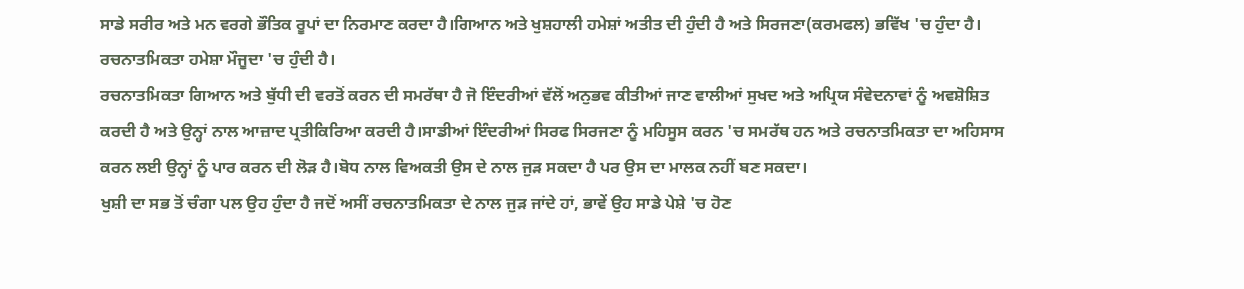ਸਾਡੇ ਸਰੀਰ ਅਤੇ ਮਨ ਵਰਗੇ ਭੌਤਿਕ ਰੂਪਾਂ ਦਾ ਨਿਰਮਾਣ ਕਰਦਾ ਹੈ।ਗਿਆਨ ਅਤੇ ਖੁਸ਼ਹਾਲੀ ਹਮੇਸ਼ਾਂ ਅਤੀਤ ਦੀ ਹੁੰਦੀ ਹੈ ਅਤੇ ਸਿਰਜਣਾ(ਕਰਮਫਲ) ਭਵਿੱਖ 'ਚ ਹੁੰਦਾ ਹੈ। ਰਚਨਾਤਮਿਕਤਾ ਹਮੇਸ਼ਾ ਮੌਜੂਦਾ 'ਚ ਹੁੰਦੀ ਹੈ।
ਰਚਨਾਤਮਿਕਤਾ ਗਿਆਨ ਅਤੇ ਬੁੱਧੀ ਦੀ ਵਰਤੋਂ ਕਰਨ ਦੀ ਸਮਰੱਥਾ ਹੈ ਜੋ ਇੰਦਰੀਆਂ ਵੱਲੋਂ ਅਨੁਭਵ ਕੀਤੀਆਂ ਜਾਣ ਵਾਲੀਆਂ ਸੁਖਦ ਅਤੇ ਅਪ੍ਰਿਯ ਸੰਵੇਦਨਾਵਾਂ ਨੂੰ ਅਵਸ਼ੋਸ਼ਿਤ ਕਰਦੀ ਹੈ ਅਤੇ ਉਨ੍ਹਾਂ ਨਾਲ ਆਜ਼ਾਦ ਪ੍ਰਤੀਕਿਰਿਆ ਕਰਦੀ ਹੈ।ਸਾਡੀਆਂ ਇੰਦਰੀਆਂ ਸਿਰਫ ਸਿਰਜਣਾ ਨੂੰ ਮਹਿਸੂਸ ਕਰਨ 'ਚ ਸਮਰੱਥ ਹਨ ਅਤੇ ਰਚਨਾਤਮਿਕਤਾ ਦਾ ਅਹਿਸਾਸ ਕਰਨ ਲਈ ਉਨ੍ਹਾਂ ਨੂੰ ਪਾਰ ਕਰਨ ਦੀ ਲੋੜ ਹੈ।ਬੋਧ ਨਾਲ ਵਿਅਕਤੀ ਉਸ ਦੇ ਨਾਲ ਜੁੜ ਸਕਦਾ ਹੈ ਪਰ ਉਸ ਦਾ ਮਾਲਕ ਨਹੀਂ ਬਣ ਸਕਦਾ।
ਖੁਸ਼ੀ ਦਾ ਸਭ ਤੋਂ ਚੰਗਾ ਪਲ ਉਹ ਹੁੰਦਾ ਹੈ ਜਦੋਂ ਅਸੀਂ ਰਚਨਾਤਮਿਕਤਾ ਦੇ ਨਾਲ ਜੁੜ ਜਾਂਦੇ ਹਾਂ, ਭਾਵੇਂ ਉਹ ਸਾਡੇ ਪੇਸ਼ੇ 'ਚ ਹੋਣ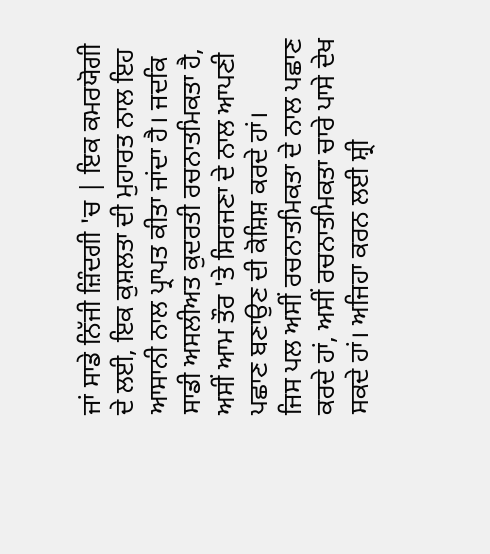ਜਾਂ ਸਾਡੇ ਨਿੱਜੀ ਜ਼ਿੰਦਗੀ 'ਚ | ਇਕ ਕਮਰਯੋਗੀ ਦੇ ਲਈ, ਇਕ ਕੁਸ਼ਲਤਾ ਦੀ ਮੁਹਾਰਤ ਨਾਲ ਇਹ ਆਸਾਨੀ ਨਾਲ ਪ੍ਰਾਪਤ ਕੀਤਾ ਜਾਂਦਾ ਹੈ। ਜਦਕਿ ਸਾਡੀ ਅਸਲੀਅਤ ਕੁਦਰਤੀ ਰਚਨਾਤਮਿਕਤਾ ਹੈ, ਅਸੀਂ ਆਮ ਤੌਰ 'ਤੇ ਸਿਰਜਣਾ ਦੇ ਨਾਲ ਆਪਣੀ ਪਛਾਣ ਬਣਾਉਣ ਦੀ ਕੋਸ਼ਿਸ਼ ਕਰਦੇ ਹਾਂ।
ਜਿਸ ਪਲ ਅਸੀਂ ਰਚਨਾਤਮਿਕਤਾ ਦੇ ਨਾਲ ਪਛਾਣ ਕਰਦੇ ਹਾਂ, ਅਸੀਂ ਰਚਨਾਤਮਿਕਤਾ ਚਾਰੇ ਪਾਸੇ ਦੇਖ ਸਕਦੇ ਹਾਂ। ਅਜਿਹਾ ਕਰਨ ਲਈ ਸ਼੍ਰੀ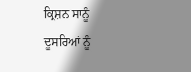ਕ੍ਰਿਸ਼ਨ ਸਾਨੂੰ ਦੂਸਰਿਆਂ ਨੂੰ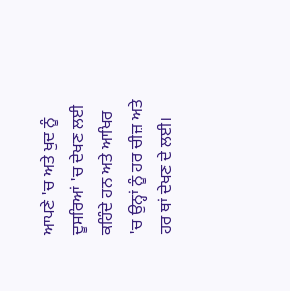ਆਪਣੇ 'ਚ ਅਤੇ ਖੁਦ ਨੂੰ ਦੂਸਰਿਆਂ 'ਚ ਦੇਖਣ ਲਈ ਕਹਿੰਦੇ ਹਨ ਅਤੇ ਆਖਿਰ 'ਚ ਉਨ੍ਹਾਂ ਨੂੰ ਹਰ ਚੀਜ਼ ਅਤੇ ਹਰ ਥਾਂ ਦੇਖਣ ਦੇ ਲਈ।